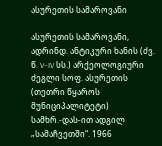ასურეთის სამაროვანი

ასურეთის სამაროვანი, ადრინდ. ანტიკური ხანის (ძვ. წ. V–IV სს.) არქეოლოგიური ძეგლი სოფ. ასურეთის (თეთრი წყაროს მუნიციპალიტეტი) სამხრ.-დას-ით ადგილ „სამაჩვეთში“. 1966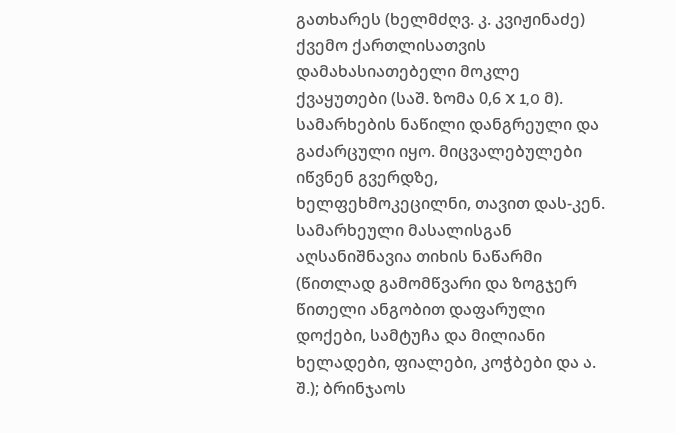გათხარეს (ხელმძღვ. კ. კვიჟინაძე) ქვემო ქართლისათვის დამახასიათებელი მოკლე ქვაყუთები (საშ. ზომა 0,6 X 1,0 მ). სამარხების ნაწილი დანგრეული და გაძარცული იყო. მიცვალებულები იწვნენ გვერდზე, ხელფეხმოკეცილნი, თავით დას-კენ. სამარხეული მასალისგან აღსანიშნავია თიხის ნაწარმი (წითლად გამომწვარი და ზოგჯერ წითელი ანგობით დაფარული დოქები, სამტუჩა და მილიანი ხელადები, ფიალები, კოჭბები და ა. შ.); ბრინჯაოს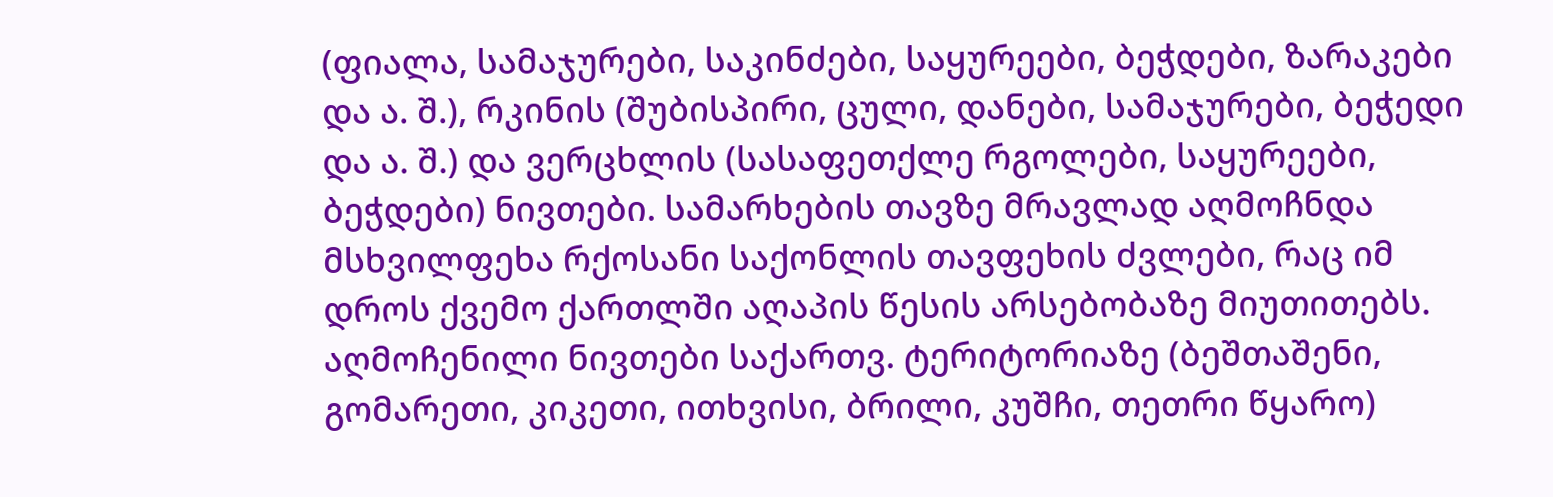(ფიალა, სამაჯურები, საკინძები, საყურეები, ბეჭდები, ზარაკები და ა. შ.), რკინის (შუბისპირი, ცული, დანები, სამაჯურები, ბეჭედი და ა. შ.) და ვერცხლის (სასაფეთქლე რგოლები, საყურეები, ბეჭდები) ნივთები. სამარხების თავზე მრავლად აღმოჩნდა მსხვილფეხა რქოსანი საქონლის თავფეხის ძვლები, რაც იმ დროს ქვემო ქართლში აღაპის წესის არსებობაზე მიუთითებს. აღმოჩენილი ნივთები საქართვ. ტერიტორიაზე (ბეშთაშენი, გომარეთი, კიკეთი, ითხვისი, ბრილი, კუშჩი, თეთრი წყარო)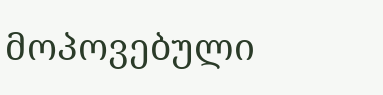მოპოვებული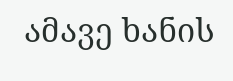ამავე ხანის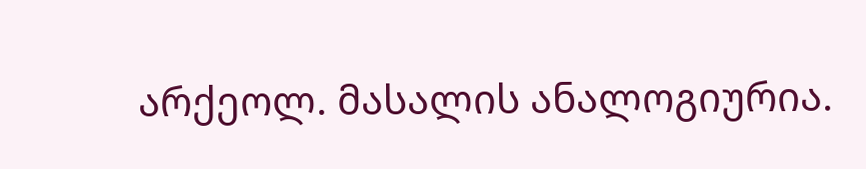არქეოლ. მასალის ანალოგიურია.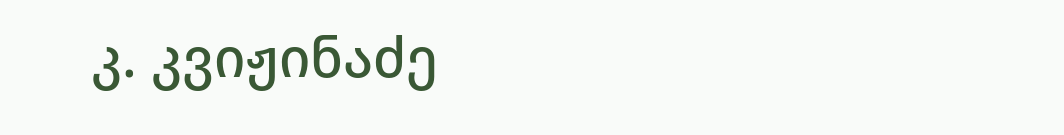კ. კვიჟინაძე